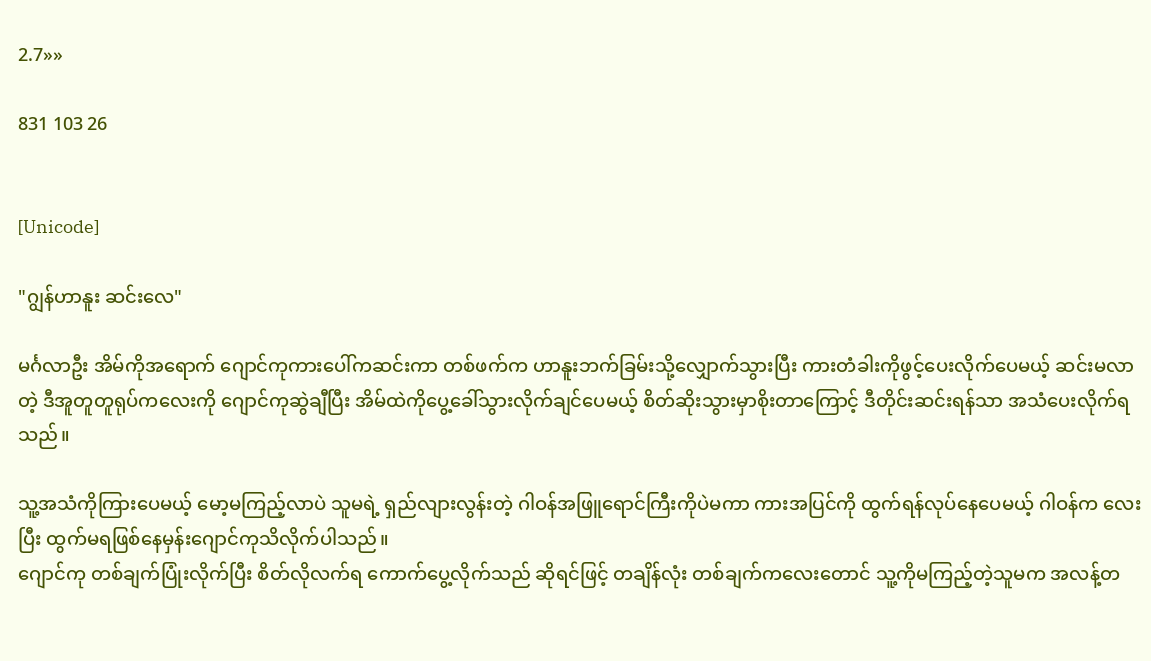2.7»»

831 103 26


[Unicode]

"ဂျွန်ဟာနူး ဆင်းလေ"

မင်္ဂလာဦး အိမ်ကိုအရောက် ဂျောင်ကုကားပေါ်ကဆင်းကာ တစ်ဖက်က ဟာနူးဘက်ခြမ်းသို့လျှောက်သွားပြီး ကားတံခါးကိုဖွင့်ပေးလိုက်ပေမယ့် ဆင်းမလာတဲ့ ဒီအူတူတူရုပ်ကလေးကို ဂျောင်ကုဆွဲချီပြီး အိမ်ထဲကိုပွေ့ခေါ်သွားလိုက်ချင်ပေမယ့် စိတ်ဆိုးသွားမှာစိုးတာကြောင့် ဒီတိုင်းဆင်းရန်သာ အသံပေးလိုက်ရသည်။

သူ့အသံကိုကြားပေမယ့် မော့မကြည့်လာပဲ သူမရဲ့ ရှည်လျားလွန်းတဲ့ ဂါဝန်အဖြူရောင်ကြီးကိုပဲမကာ ကားအပြင်ကို ထွက်ရန်လုပ်နေပေမယ့် ဂါဝန်က လေးပြီး ထွက်မရဖြစ်နေမှန်းဂျောင်ကုသိလိုက်ပါသည်။
ဂျောင်ကု တစ်ချက်ပြုံးလိုက်ပြီး စိတ်လိုလက်ရ ကောက်ပွေ့လိုက်သည် ဆိုရင်ဖြင့် တချိန်လုံး တစ်ချက်ကလေးတောင် သူ့ကိုမကြည့်တဲ့သူမက အလန့်တ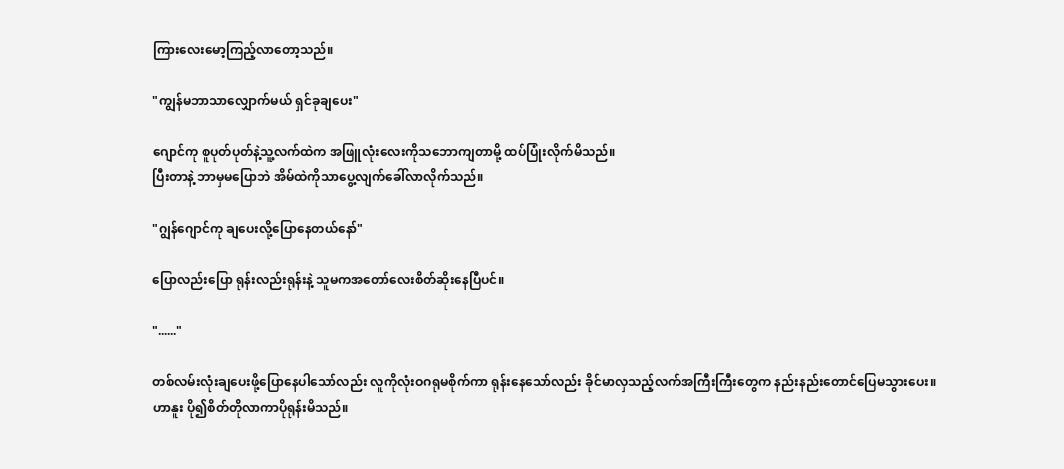ကြားလေးမော့ကြည့်လာတော့သည်။

"ကျွန်မဘာသာလျှောက်မယ် ရှင်ခုချပေး"

ဂျောင်ကု စူပုတ်ပုတ်နဲ့သူ့လက်ထဲက အဖြူလုံးလေးကိုသဘောကျတာမို့ ထပ်ပြုံးလိုက်မိသည်။
ပြီးတာနဲ့ ဘာမှမပြောဘဲ အိမ်ထဲကိုသာပွေ့လျက်ခေါ်လာလိုက်သည်။

"ဂျွန်ဂျောင်ကု ချပေးလို့ပြောနေတယ်နော်"

ပြောလည်းပြော ရုန်းလည်းရုန်းနဲ့ သူမကအတော်လေးစိတ်ဆိုးနေပြီပင်။

"......"

တစ်လမ်းလုံးချပေးဖို့ပြောနေပါသော်လည်း လူကိုလုံးဝဂရုမစိုက်ကာ ရုန်းနေသော်လည်း ခိုင်မာလှသည့်လက်အကြီးကြီးတွေက နည်းနည်းတောင်ပြေမသွားပေး။
ဟာနူး ပို၍စိတ်တိုလာကာပိုရုန်းမိသည်။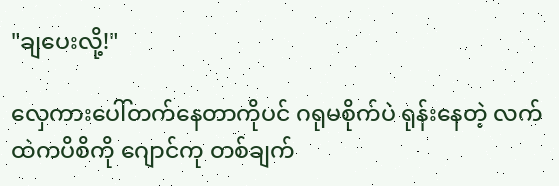"ချပေးလို့!"

လှေကားပေါ်တက်နေတာကိုပင် ဂရုမစိုက်ပဲ ရုန်းနေတဲ့ လက်ထဲကပိစိကို ဂျောင်ကု တစ်ချက်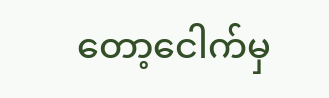တော့ငေါက်မှ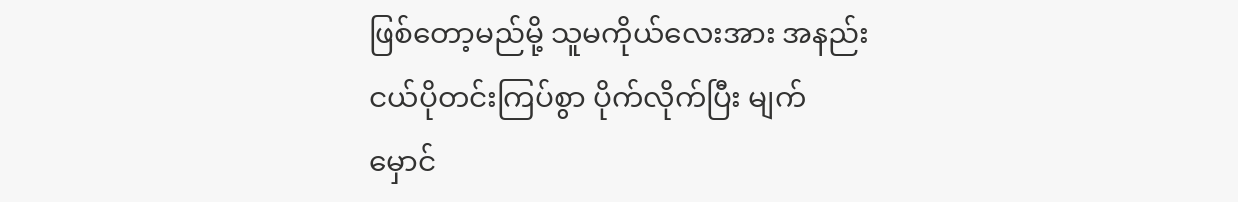ဖြစ်တော့မည်မို့ သူမကိုယ်လေးအား အနည်းငယ်ပိုတင်းကြပ်စွာ ပိုက်လိုက်ပြီး မျက်မှောင်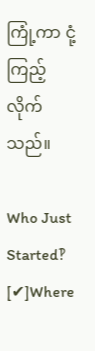ကြုံ့ကာ ငုံ့ကြည့်လိုက်သည်။

Who Just Started‽ [✔]Where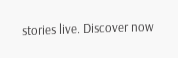stories live. Discover now